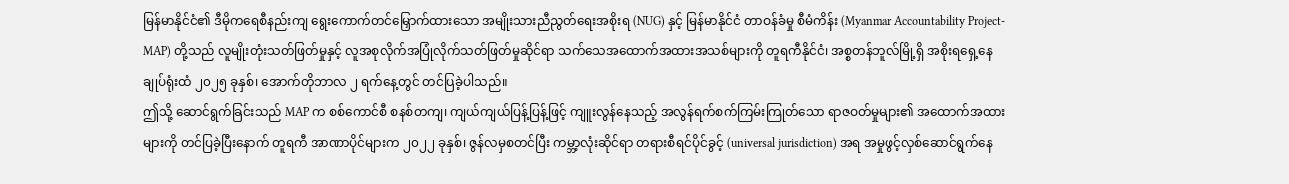မြန်မာနိုင်ငံ၏ ဒီမိုကရေစီနည်းကျ ရွေးကောက်တင်မြှောက်ထားသော အမျိုးသားညီညွတ်ရေးအစိုးရ (NUG) နှင့် မြန်မာနိုင်ငံ တာဝန်ခံမှု စီမံကိန်း (Myanmar Accountability Project-MAP) တို့သည် လူမျိုးတုံးသတ်ဖြတ်မှုနှင့် လူအစုလိုက်အပြုံလိုက်သတ်ဖြတ်မှုဆိုင်ရာ သက်သေအထောက်အထားအသစ်များကို တူရကီနိုင်ငံ၊ အစ္စတန်ဘူလ်မြို့ရှိ အစိုးရရှေ့နေချုပ်ရုံးထံ ၂၀၂၅ ခုနှစ်၊ အောက်တိုဘာလ ၂ ရက်နေ့တွင် တင်ပြခဲ့ပါသည်။
ဤသို့ ဆောင်ရွက်ခြင်းသည် MAP က စစ်ကောင်စီ စနစ်တကျ၊ ကျယ်ကျယ်ပြန့်ပြန့်ဖြင့် ကျူးလွန်နေသည့် အလွန်ရက်စက်ကြမ်းကြုတ်သော ရာဇဝတ်မှုများ၏ အထောက်အထားများကို တင်ပြခဲ့ပြီးနောက် တူရကီ အာဏာပိုင်များက ၂၀၂၂ ခုနှစ်၊ ဇွန်လမှစတင်ပြီး ကမ္ဘာ့လုံးဆိုင်ရာ တရားစီရင်ပိုင်ခွင့် (universal jurisdiction) အရ အမှုဖွင့်လှစ်ဆောင်ရွက်နေ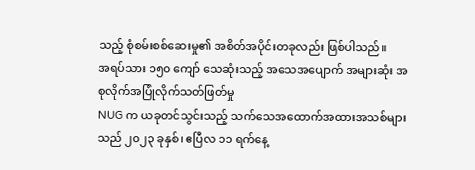သည့် စုံစမ်းစစ်ဆေးမှု၏ အစိတ်အပိုင်းတခုလည်း ဖြစ်ပါသည်။
အရပ်သား ၁၅၀ ကျော် သေဆုံးသည့် အသေအပျောက် အများဆုံး အစုလိုက်အပြုံလိုက်သတ်ဖြတ်မှု
NUG က ယခုတင်သွင်းသည့် သက်သေအထောက်အထားအသစ်များသည် ၂၀၂၃ ခုနှစ်၊ ဧပြီလ ၁၁ ရက်နေ့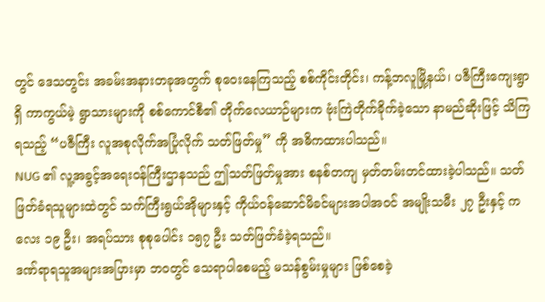တွင် ဒေသတွင်း အခမ်းအနားတခုအတွက် စုဝေးနေကြသည့် စစ်ကိုင်းတိုင်း၊ ကန့်ဘလူမြို့နယ်၊ ပဇီကြီးကျေးရွာရှိ ကာကွယ်မဲ့ ရွာသားများကို စစ်ကောင်စီ၏ တိုက်လေယာဉ်များက ဗုံးကြဲတိုက်ခိုက်ခဲ့သော နာမည်ဆိုးဖြင့် သိကြရသည့် “ပဇီကြီး လူအစုလိုက်အပြုံလိုက် သတ်ဖြတ်မှု” ကို အဓိကထားပါသည်။
NUG ၏ လူ့အခွင့်အရေးဝန်ကြီးဌာနသည် ဤသတ်ဖြတ်မှုအား စနစ်တကျ မှတ်တမ်းတင်ထားခဲ့ပါသည်။ သတ်ဖြတ်ခံရသူများထဲတွင် သက်ကြီးရွယ်အိုများနှင့် ကိုယ်ဝန်ဆောင်မိခင်များအပါအဝင် အမျိုးသမီး ၂၇ ဦးနှင့် ကလေး ၁၉ ဦး၊ အရပ်သား စုစုပေါင်း ၁၅၇ ဦး သတ်ဖြတ်ခံခဲ့ရသည်။
ဒဏ်ရာရသူအများအပြားမှာ ဘဝတွင် သေရာပါစေမည့် မသန်စွမ်းမှုများ ဖြစ်စေခဲ့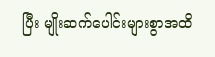ပြီး မျိုးဆက်ပေါင်းများစွာအထိ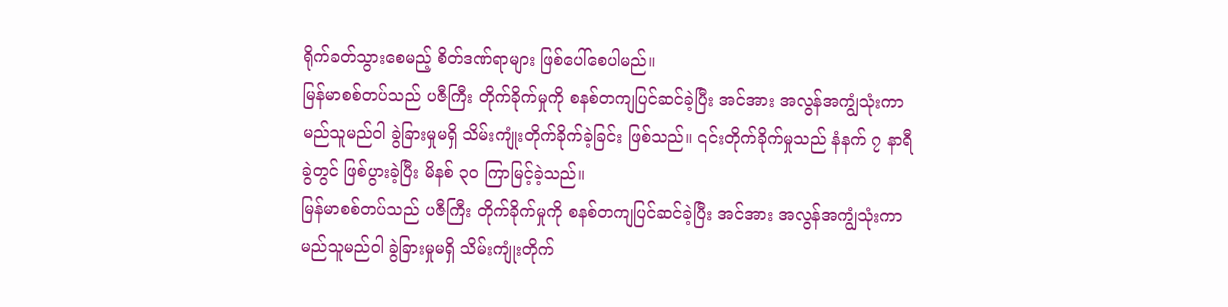ရိုက်ခတ်သွားစေမည့် စိတ်ဒဏ်ရာများ ဖြစ်ပေါ်စေပါမည်။
မြန်မာစစ်တပ်သည် ပဇီကြီး တိုက်ခိုက်မှုကို စနစ်တကျပြင်ဆင်ခဲ့ပြီး အင်အား အလွန်အကျွံသုံးကာ မည်သူမည်ဝါ ခွဲခြားမှုမရှိ သိမ်းကျုံးတိုက်ခိုက်ခဲ့ခြင်း ဖြစ်သည်။ ၎င်းတိုက်ခိုက်မှုသည် နံနက် ၇ နာရီခွဲတွင် ဖြစ်ပွားခဲ့ပြီး မိနစ် ၃၀ ကြာမြင့်ခဲ့သည်။
မြန်မာစစ်တပ်သည် ပဇီကြီး တိုက်ခိုက်မှုကို စနစ်တကျပြင်ဆင်ခဲ့ပြီး အင်အား အလွန်အကျွံသုံးကာ မည်သူမည်ဝါ ခွဲခြားမှုမရှိ သိမ်းကျုံးတိုက်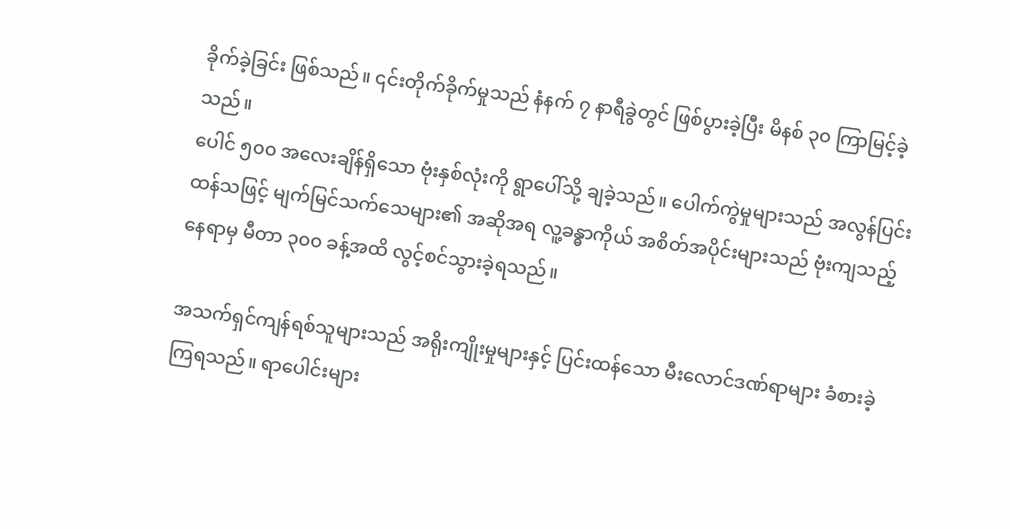ခိုက်ခဲ့ခြင်း ဖြစ်သည်။ ၎င်းတိုက်ခိုက်မှုသည် နံနက် ၇ နာရီခွဲတွင် ဖြစ်ပွားခဲ့ပြီး မိနစ် ၃၀ ကြာမြင့်ခဲ့သည်။
ပေါင် ၅၀၀ အလေးချိန်ရှိသော ဗုံးနှစ်လုံးကို ရွာပေါ်သို့ ချခဲ့သည်။ ပေါက်ကွဲမှုများသည် အလွန်ပြင်းထန်သဖြင့် မျက်မြင်သက်သေများ၏ အဆိုအရ လူ့ခန္ဓာကိုယ် အစိတ်အပိုင်းများသည် ဗုံးကျသည့်နေရာမှ မီတာ ၃၀၀ ခန့်အထိ လွင့်စင်သွားခဲ့ရသည်။

အသက်ရှင်ကျန်ရစ်သူများသည် အရိုးကျိုးမှုများနှင့် ပြင်းထန်သော မီးလောင်ဒဏ်ရာများ ခံစားခဲ့ကြရသည်။ ရာပေါင်းများ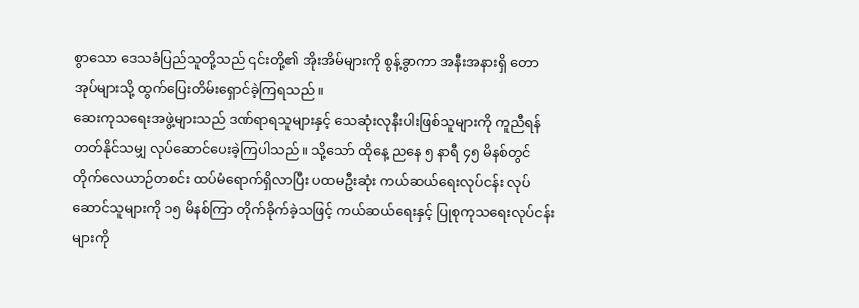စွာသော ဒေသခံပြည်သူတို့သည် ၎င်းတို့၏ အိုးအိမ်များကို စွန့်ခွာကာ အနီးအနားရှိ တောအုပ်များသို့ ထွက်ပြေးတိမ်းရှောင်ခဲ့ကြရသည်။
ဆေးကုသရေးအဖွဲ့များသည် ဒဏ်ရာရသူများနှင့် သေဆုံးလုနီးပါးဖြစ်သူများကို ကူညီရန် တတ်နိုင်သမျှ လုပ်ဆောင်ပေးခဲ့ကြပါသည်။ သို့သော် ထိုနေ့ ညနေ ၅ နာရီ ၄၅ မိနစ်တွင် တိုက်လေယာဉ်တစင်း ထပ်မံရောက်ရှိလာပြီး ပထမဦးဆုံး ကယ်ဆယ်ရေးလုပ်ငန်း လုပ်ဆောင်သူများကို ၁၅ မိနစ်ကြာ တိုက်ခိုက်ခဲ့သဖြင့် ကယ်ဆယ်ရေးနှင့် ပြုစုကုသရေးလုပ်ငန်းများကို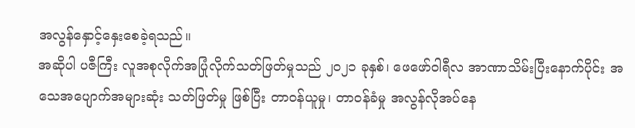အလွန်နှောင့်နှေးစေခဲ့ရသည်။
အဆိုပါ ပဇီကြီး လူအစုလိုက်အပြုံလိုက်သတ်ဖြတ်မှုသည် ၂၀၂၁ ခုနှစ်၊ ဖေဖော်ဝါရီလ အာဏာသိမ်းပြီးနောက်ပိုင်း အသေအပျောက်အများဆုံး သတ်ဖြတ်မှု ဖြစ်ပြီး တာဝန်ယူမှု၊ တာဝန်ခံမှု အလွန်လိုအပ်နေ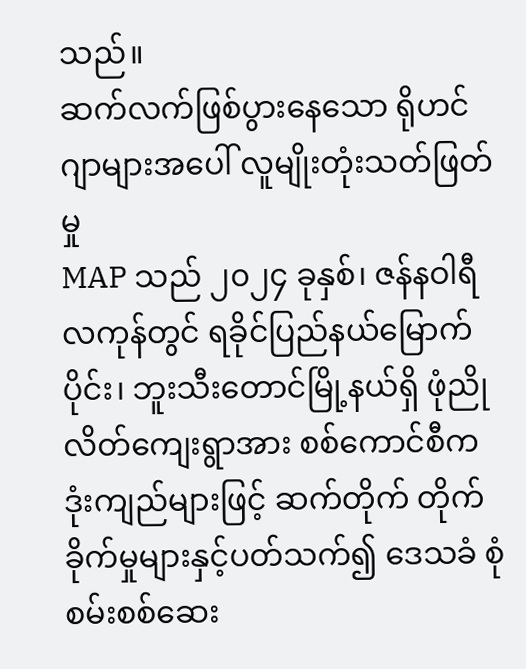သည်။
ဆက်လက်ဖြစ်ပွားနေသော ရိုဟင်ဂျာများအပေါ် လူမျိုးတုံးသတ်ဖြတ်မှု
MAP သည် ၂၀၂၄ ခုနှစ်၊ ဇန်နဝါရီလကုန်တွင် ရခိုင်ပြည်နယ်မြောက်ပိုင်း၊ ဘူးသီးတောင်မြို့နယ်ရှိ ဖုံညိုလိတ်ကျေးရွာအား စစ်ကောင်စီက ဒုံးကျည်များဖြင့် ဆက်တိုက် တိုက်ခိုက်မှုများနှင့်ပတ်သက်၍ ဒေသခံ စုံစမ်းစစ်ဆေး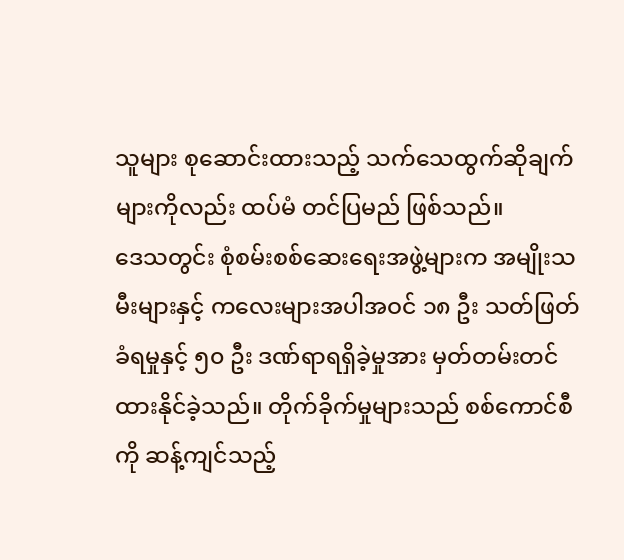သူများ စုဆောင်းထားသည့် သက်သေထွက်ဆိုချက်များကိုလည်း ထပ်မံ တင်ပြမည် ဖြစ်သည်။
ဒေသတွင်း စုံစမ်းစစ်ဆေးရေးအဖွဲ့များက အမျိုးသမီးများနှင့် ကလေးများအပါအဝင် ၁၈ ဦး သတ်ဖြတ်ခံရမှုနှင့် ၅၀ ဦး ဒဏ်ရာရရှိခဲ့မှုအား မှတ်တမ်းတင်ထားနိုင်ခဲ့သည်။ တိုက်ခိုက်မှုများသည် စစ်ကောင်စီကို ဆန့်ကျင်သည့်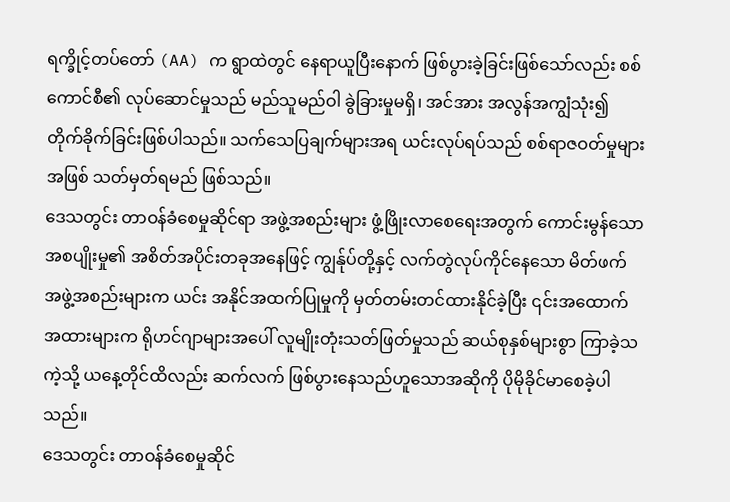ရက္ခိုင့်တပ်တော် (AA) က ရွာထဲတွင် နေရာယူပြီးနောက် ဖြစ်ပွားခဲ့ခြင်းဖြစ်သော်လည်း စစ်ကောင်စီ၏ လုပ်ဆောင်မှုသည် မည်သူမည်ဝါ ခွဲခြားမှုမရှိ၊ အင်အား အလွန်အကျွံသုံး၍ တိုက်ခိုက်ခြင်းဖြစ်ပါသည်။ သက်သေပြချက်များအရ ယင်းလုပ်ရပ်သည် စစ်ရာဇဝတ်မှုများအဖြစ် သတ်မှတ်ရမည် ဖြစ်သည်။
ဒေသတွင်း တာဝန်ခံစေမှုဆိုင်ရာ အဖွဲ့အစည်းများ ဖွံ့ဖြိုးလာစေရေးအတွက် ကောင်းမွန်သော အစပျိုးမှု၏ အစိတ်အပိုင်းတခုအနေဖြင့် ကျွန်ုပ်တို့နှင့် လက်တွဲလုပ်ကိုင်နေသော မိတ်ဖက်အဖွဲ့အစည်းများက ယင်း အနိုင်အထက်ပြုမှုကို မှတ်တမ်းတင်ထားနိုင်ခဲ့ပြီး ၎င်းအထောက်အထားများက ရိုဟင်ဂျာများအပေါ် လူမျိုးတုံးသတ်ဖြတ်မှုသည် ဆယ်စုနှစ်များစွာ ကြာခဲ့သကဲ့သို့ ယနေ့တိုင်ထိလည်း ဆက်လက် ဖြစ်ပွားနေသည်ဟူသောအဆိုကို ပိုမိုခိုင်မာစေခဲ့ပါသည်။
ဒေသတွင်း တာဝန်ခံစေမှုဆိုင်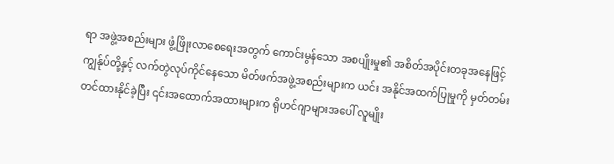ရာ အဖွဲ့အစည်းများ ဖွံ့ဖြိုးလာစေရေးအတွက် ကောင်းမွန်သော အစပျိုးမှု၏ အစိတ်အပိုင်းတခုအနေဖြင့် ကျွန်ုပ်တို့နှင့် လက်တွဲလုပ်ကိုင်နေသော မိတ်ဖက်အဖွဲ့အစည်းများက ယင်း အနိုင်အထက်ပြုမှုကို မှတ်တမ်းတင်ထားနိုင်ခဲ့ပြီး ၎င်းအထောက်အထားများက ရိုဟင်ဂျာများအပေါ် လူမျိုး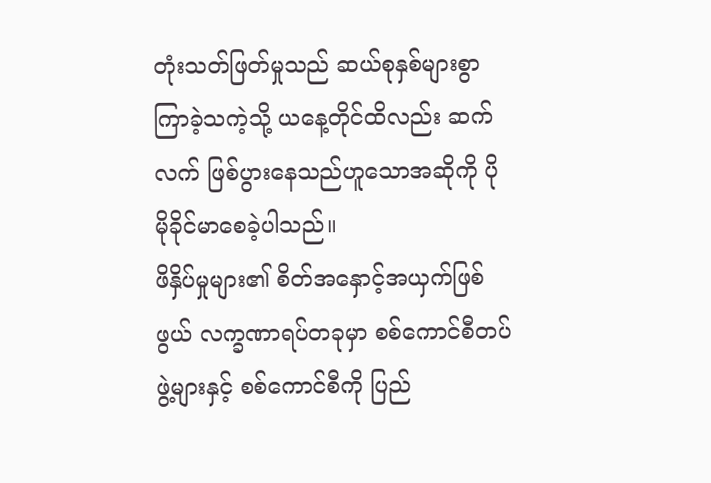တုံးသတ်ဖြတ်မှုသည် ဆယ်စုနှစ်များစွာ ကြာခဲ့သကဲ့သို့ ယနေ့တိုင်ထိလည်း ဆက်လက် ဖြစ်ပွားနေသည်ဟူသောအဆိုကို ပိုမိုခိုင်မာစေခဲ့ပါသည်။
ဖိနှိပ်မှုများ၏ စိတ်အနှောင့်အယှက်ဖြစ်ဖွယ် လက္ခဏာရပ်တခုမှာ စစ်ကောင်စီတပ်ဖွဲ့များနှင့် စစ်ကောင်စီကို ပြည်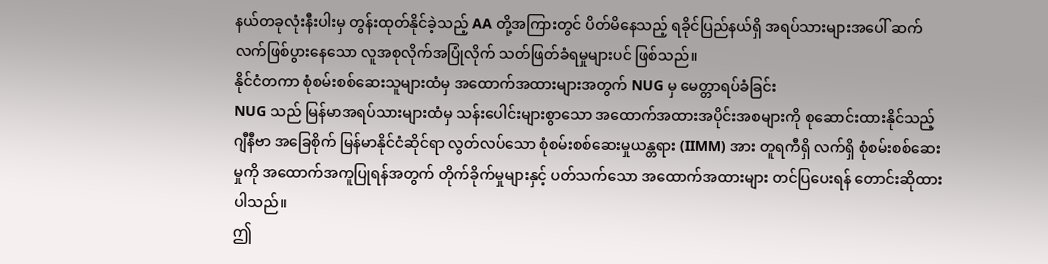နယ်တခုလုံးနီးပါးမှ တွန်းထုတ်နိုင်ခဲ့သည့် AA တို့အကြားတွင် ပိတ်မိနေသည့် ရခိုင်ပြည်နယ်ရှိ အရပ်သားများအပေါ် ဆက်လက်ဖြစ်ပွားနေသော လူအစုလိုက်အပြုံလိုက် သတ်ဖြတ်ခံရမှုများပင် ဖြစ်သည်။
နိုင်ငံတကာ စုံစမ်းစစ်ဆေးသူများထံမှ အထောက်အထားများအတွက် NUG မှ မေတ္တာရပ်ခံခြင်း
NUG သည် မြန်မာအရပ်သားများထံမှ သန်းပေါင်းများစွာသော အထောက်အထားအပိုင်းအစများကို စုဆောင်းထားနိုင်သည့် ဂျီနီဗာ အခြေစိုက် မြန်မာနိုင်ငံဆိုင်ရာ လွတ်လပ်သော စုံစမ်းစစ်ဆေးမှုယန္တရား (IIMM) အား တူရကီရှိ လက်ရှိ စုံစမ်းစစ်ဆေးမှုကို အထောက်အကူပြုရန်အတွက် တိုက်ခိုက်မှုများနှင့် ပတ်သက်သော အထောက်အထားများ တင်ပြပေးရန် တောင်းဆိုထားပါသည်။
ဤ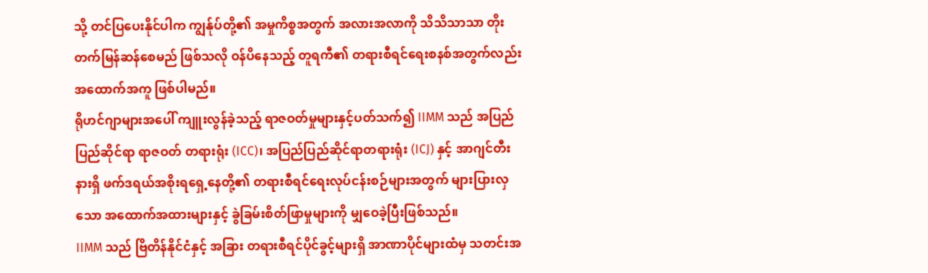သို့ တင်ပြပေးနိုင်ပါက ကျွန်ုပ်တို့၏ အမှုကိစ္စအတွက် အလားအလာကို သိသိသာသာ တိုးတက်မြန်ဆန်စေမည် ဖြစ်သလို ဝန်ပိနေသည့် တူရကီ၏ တရားစီရင်ရေးစနစ်အတွက်လည်း အထောက်အကူ ဖြစ်ပါမည်။
ရိုဟင်ဂျာများအပေါ် ကျူးလွန်ခဲ့သည့် ရာဇဝတ်မှုများနှင့်ပတ်သက်၍ IIMM သည် အပြည်ပြည်ဆိုင်ရာ ရာဇဝတ် တရားရုံး (ICC)၊ အပြည်ပြည်ဆိုင်ရာတရားရုံး (ICJ) နှင့် အာဂျင်တီးနားရှိ ဖက်ဒရယ်အစိုးရရှေ့နေတို့၏ တရားစီရင်ရေးလုပ်ငန်းစဉ်များအတွက် များပြားလှသော အထောက်အထားများနှင့် ခွဲခြမ်းစိတ်ဖြာမှုများကို မျှဝေခဲ့ပြီးဖြစ်သည်။
IIMM သည် ဗြိတိန်နိုင်ငံနှင့် အခြား တရားစီရင်ပိုင်ခွင့်များရှိ အာဏာပိုင်များထံမှ သတင်းအ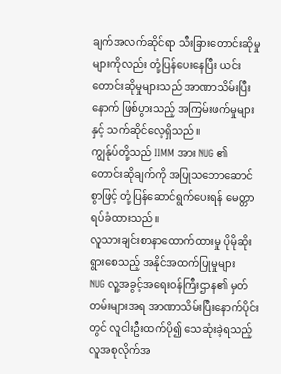ချက်အလက်ဆိုင်ရာ သီးခြားတောင်းဆိုမှုများကိုလည်း တုံ့ပြန်ပေးနေပြီး ယင်းတောင်းဆိုမှုများသည် အာဏာသိမ်းပြီးနောက် ဖြစ်ပွားသည့် အကြမ်းဖက်မှုများနှင့် သက်ဆိုင်လေ့ရှိသည်။
ကျွန်ုပ်တို့သည် IIMM အား NUG ၏ တောင်းဆိုချက်ကို အပြုသဘောဆောင်စွာဖြင့် တုံ့ပြန်ဆောင်ရွက်ပေးရန် မေတ္တာရပ်ခံထားသည်။
လူသားချင်းစာနာထောက်ထားမှု ပိုမိုဆိုးရွားစေသည့် အနိုင်အထက်ပြုမှုများ
NUG လူ့အခွင့်အရေးဝန်ကြီးဌာန၏ မှတ်တမ်းများအရ အာဏာသိမ်းပြီးနောက်ပိုင်းတွင် လူငါးဦးထက်ပို၍ သေဆုံးခဲ့ရသည့် လူအစုလိုက်အ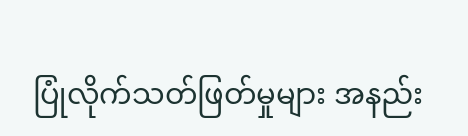ပြုံလိုက်သတ်ဖြတ်မှုများ အနည်း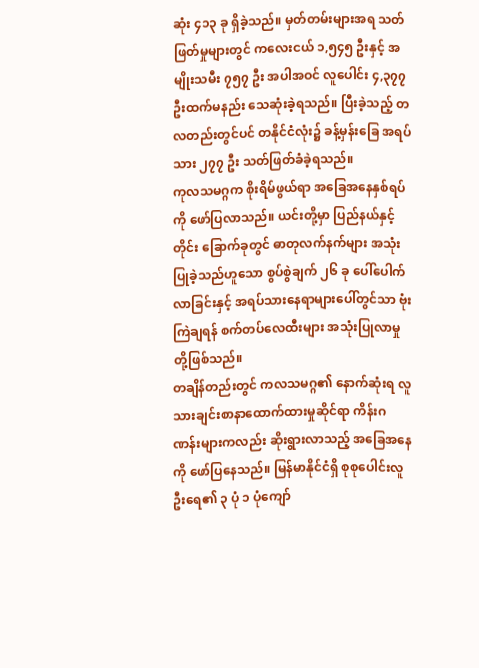ဆုံး ၄၁၃ ခု ရှိခဲ့သည်။ မှတ်တမ်းများအရ သတ်ဖြတ်မှုများတွင် ကလေးငယ် ၁,၅၄၅ ဦးနှင့် အမျိုးသမီး ၇၅၇ ဦး အပါအဝင် လူပေါင်း ၄,၃၇၇ ဦးထက်မနည်း သေဆုံးခဲ့ရသည်။ ပြီးခဲ့သည့် တလတည်းတွင်ပင် တနိုင်ငံလုံး၌ ခန့်မှန်းခြေ အရပ်သား ၂၇၇ ဦး သတ်ဖြတ်ခံခဲ့ရသည်။
ကုလသမဂ္ဂက စိုးရိမ်ဖွယ်ရာ အခြေအနေနှစ်ရပ်ကို ဖော်ပြလာသည်။ ယင်းတို့မှာ ပြည်နယ်နှင့်တိုင်း ခြောက်ခုတွင် ဓာတုလက်နက်များ အသုံးပြုခဲ့သည်ဟူသော စွပ်စွဲချက် ၂၆ ခု ပေါ်ပေါက်လာခြင်းနှင့် အရပ်သားနေရာများပေါ်တွင်သာ ဗုံးကြဲချရန် စက်တပ်လေထီးများ အသုံးပြုလာမှုတို့ဖြစ်သည်။
တချိန်တည်းတွင် ကလသမဂ္ဂ၏ နောက်ဆုံးရ လူသားချင်းစာနာထောက်ထားမှုဆိုင်ရာ ကိန်းဂဏန်းများကလည်း ဆိုးရွားလာသည့် အခြေအနေကို ဖော်ပြနေသည်။ မြန်မာနိုင်ငံရှိ စုစုပေါင်းလူဦးရေ၏ ၃ ပုံ ၁ ပုံကျော်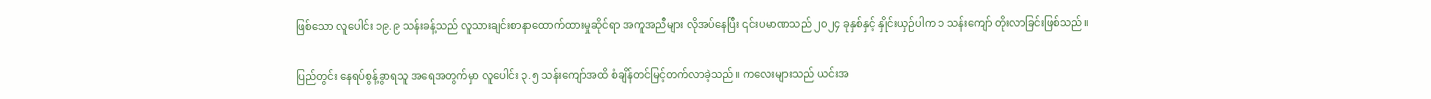ဖြစ်သော လူပေါင်း ၁၉.၉ သန်းခန့်သည် လူသားချင်းစာနာထောက်ထားမှုဆိုင်ရာ အကူအညီများ လိုအပ်နေပြီး ၎င်းပမာဏသည် ၂၀၂၄ ခုနှစ်နှင့် နှိုင်းယှဉ်ပါက ၁ သန်းကျော် တိုးလာခြင်းဖြစ်သည်။

ပြည်တွင်း နေရပ်စွန့်ခွာရသူ အရေအတွက်မှာ လူပေါင်း ၃.၅ သန်းကျော်အထိ စံချိန်တင်မြင့်တက်လာခဲ့သည်။ ကလေးများသည် ယင်းအ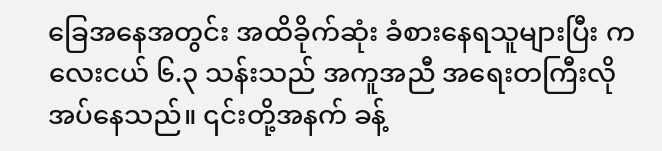ခြေအနေအတွင်း အထိခိုက်ဆုံး ခံစားနေရသူများပြီး ကလေးငယ် ၆.၃ သန်းသည် အကူအညီ အရေးတကြီးလိုအပ်နေသည်။ ၎င်းတို့အနက် ခန့်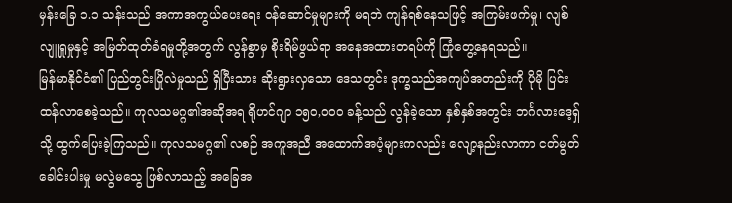မှန်းခြေ ၁.၁ သန်းသည် အကာအကွယ်ပေးရေး ဝန်ဆောင်မှုများကို မရဘဲ ကျန်ရစ်နေသဖြင့် အကြမ်းဖက်မှု၊ လျစ်လျူရှုမှုနှင့် အမြတ်ထုတ်ခံရမှုတို့အတွက် လွန်စွာမှ စိုးရိမ်ဖွယ်ရာ အနေအထားတရပ်ကို ကြုံတွေ့နေရသည်။
မြန်မာနိုင်ငံ၏ ပြည်တွင်းပြိုလဲမှုသည် ရှိပြီးသား ဆိုးရွားလှသော ဒေသတွင်း ဒုက္ခသည်အကျပ်အတည်းကို ပိုမို ပြင်းထန်လာစေခဲ့သည်။ ကုလသမဂ္ဂ၏အဆိုအရ ရိုဟင်ဂျာ ၁၅၀,၀၀၀ ခန့်သည် လွန်ခဲ့သော နှစ်နှစ်အတွင်း ဘင်္ဂလားဒေ့ရှ်သို့ ထွက်ပြေးခဲ့ကြသည်။ ကုလသမဂ္ဂ၏ လစဉ် အကူအညီ အထောက်အပံ့များကလည်း လျော့နည်းလာကာ ငတ်မွတ်ခေါင်းပါးမှု မလွဲမသွေ ဖြစ်လာသည့် အခြေအ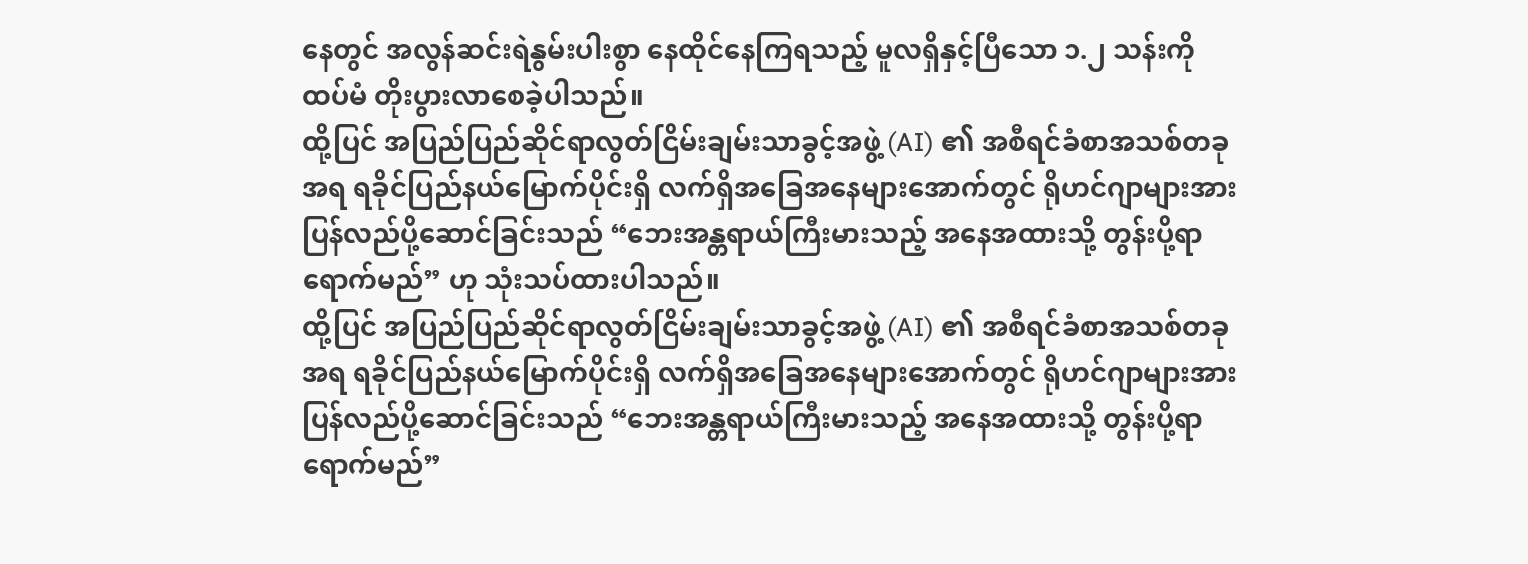နေတွင် အလွန်ဆင်းရဲနွမ်းပါးစွာ နေထိုင်နေကြရသည့် မူလရှိနှင့်ပြီသော ၁.၂ သန်းကို ထပ်မံ တိုးပွားလာစေခဲ့ပါသည်။
ထို့ပြင် အပြည်ပြည်ဆိုင်ရာလွတ်ငြိမ်းချမ်းသာခွင့်အဖွဲ့ (AI) ၏ အစီရင်ခံစာအသစ်တခုအရ ရခိုင်ပြည်နယ်မြောက်ပိုင်းရှိ လက်ရှိအခြေအနေများအောက်တွင် ရိုဟင်ဂျာများအား ပြန်လည်ပို့ဆောင်ခြင်းသည် “ဘေးအန္တရာယ်ကြီးမားသည့် အနေအထားသို့ တွန်းပို့ရာ ရောက်မည်” ဟု သုံးသပ်ထားပါသည်။
ထို့ပြင် အပြည်ပြည်ဆိုင်ရာလွတ်ငြိမ်းချမ်းသာခွင့်အဖွဲ့ (AI) ၏ အစီရင်ခံစာအသစ်တခုအရ ရခိုင်ပြည်နယ်မြောက်ပိုင်းရှိ လက်ရှိအခြေအနေများအောက်တွင် ရိုဟင်ဂျာများအား ပြန်လည်ပို့ဆောင်ခြင်းသည် “ဘေးအန္တရာယ်ကြီးမားသည့် အနေအထားသို့ တွန်းပို့ရာ ရောက်မည်”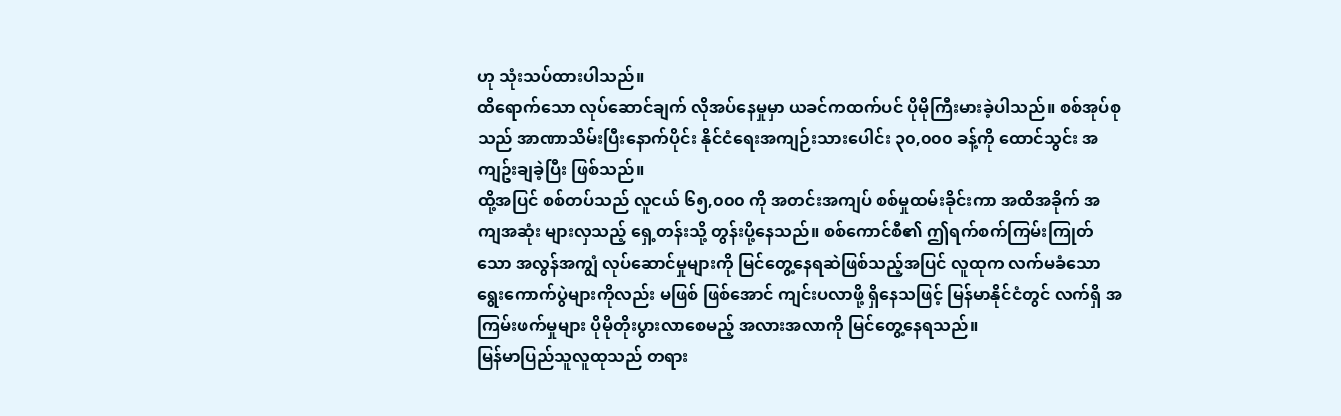ဟု သုံးသပ်ထားပါသည်။
ထိရောက်သော လုပ်ဆောင်ချက် လိုအပ်နေမှုမှာ ယခင်ကထက်ပင် ပိုမိုကြီးမားခဲ့ပါသည်။ စစ်အုပ်စုသည် အာဏာသိမ်းပြီးနောက်ပိုင်း နိုင်ငံရေးအကျဉ်းသားပေါင်း ၃၀,၀၀၀ ခန့်ကို ထောင်သွင်း အကျဥ်းချခဲ့ပြီး ဖြစ်သည်။
ထို့အပြင် စစ်တပ်သည် လူငယ် ၆၅,၀၀၀ ကို အတင်းအကျပ် စစ်မှုထမ်းခိုင်းကာ အထိအခိုက် အကျအဆုံး များလှသည့် ရှေ့တန်းသို့ တွန်းပို့နေသည်။ စစ်ကောင်စီ၏ ဤရက်စက်ကြမ်းကြုတ်သော အလွန်အကျွံ လုပ်ဆောင်မှုများကို မြင်တွေ့နေရဆဲဖြစ်သည့်အပြင် လူထုက လက်မခံသော ရွေးကောက်ပွဲများကိုလည်း မဖြစ် ဖြစ်အောင် ကျင်းပလာဖို့ ရှိနေသဖြင့် မြန်မာနိုင်ငံတွင် လက်ရှိ အကြမ်းဖက်မှုများ ပိုမိုတိုးပွားလာစေမည့် အလားအလာကို မြင်တွေ့နေရသည်။
မြန်မာပြည်သူလူထုသည် တရား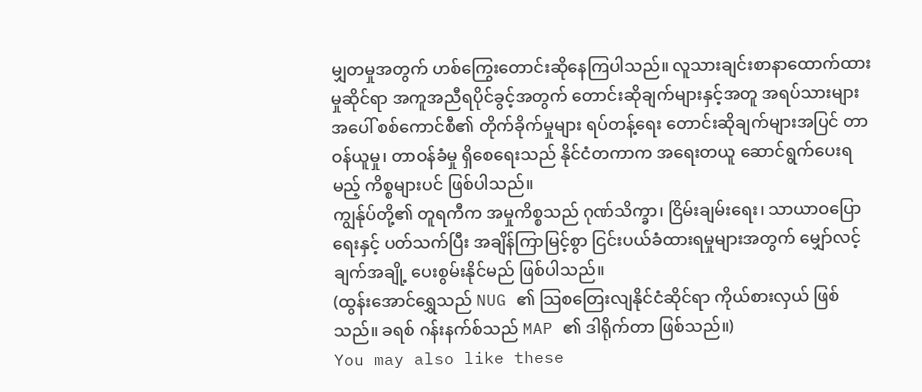မျှတမှုအတွက် ဟစ်ကြွေးတောင်းဆိုနေကြပါသည်။ လူသားချင်းစာနာထောက်ထားမှုဆိုင်ရာ အကူအညီရပိုင်ခွင့်အတွက် တောင်းဆိုချက်များနှင့်အတူ အရပ်သားများအပေါ် စစ်ကောင်စီ၏ တိုက်ခိုက်မှုများ ရပ်တန့်ရေး တောင်းဆိုချက်များအပြင် တာဝန်ယူမှု၊ တာဝန်ခံမှု ရှိစေရေးသည် နိုင်ငံတကာက အရေးတယူ ဆောင်ရွက်ပေးရမည့် ကိစ္စများပင် ဖြစ်ပါသည်။
ကျွန်ုပ်တို့၏ တူရကီက အမှုကိစ္စသည် ဂုဏ်သိက္ခာ၊ ငြိမ်းချမ်းရေး၊ သာယာဝပြောရေးနှင့် ပတ်သက်ပြီး အချိန်ကြာမြင့်စွာ ငြင်းပယ်ခံထားရမှုများအတွက် မျှော်လင့်ချက်အချို့ ပေးစွမ်းနိုင်မည် ဖြစ်ပါသည်။
(ထွန်းအောင်ရွှေသည် NUG ၏ သြစတြေးလျနိုင်ငံဆိုင်ရာ ကိုယ်စားလှယ် ဖြစ်သည်။ ခရစ် ဂန်းနက်စ်သည် MAP ၏ ဒါရိုက်တာ ဖြစ်သည်။)
You may also like these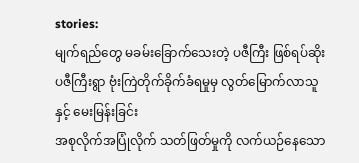stories:
မျက်ရည်တွေ မခမ်းခြောက်သေးတဲ့ ပဇီကြီး ဖြစ်ရပ်ဆိုး
ပဇီကြီးရွာ ဗုံးကြဲတိုက်ခိုက်ခံရမှုမှ လွတ်မြောက်လာသူနှင့် မေးမြန်းခြင်း
အစုလိုက်အပြုံလိုက် သတ်ဖြတ်မှုကို လက်ယဉ်နေသော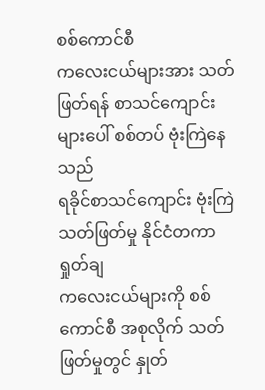စစ်ကောင်စီ
ကလေးငယ်များအား သတ်ဖြတ်ရန် စာသင်ကျောင်းများပေါ် စစ်တပ် ဗုံးကြဲနေသည်
ရခိုင်စာသင်ကျောင်း ဗုံးကြဲသတ်ဖြတ်မှု နိုင်ငံတကာ ရှုတ်ချ
ကလေးငယ်များကို စစ်ကောင်စီ အစုလိုက် သတ်ဖြတ်မှုတွင် နှုတ်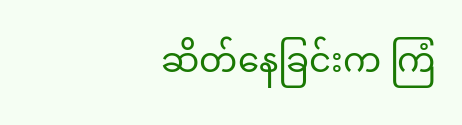ဆိတ်နေခြင်းက ကြံ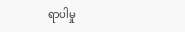ရာပါမှု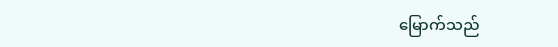မြောက်သည်